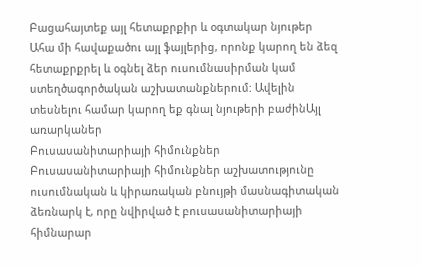Բացահայտեք այլ հետաքրքիր և օգտակար նյութեր
Ահա մի հավաքածու այլ ֆայլերից, որոնք կարող են ձեզ հետաքրքրել և օգնել ձեր ուսումնասիրման կամ ստեղծագործական աշխատանքներում: Ավելին տեսնելու համար կարող եք գնալ նյութերի բաժինԱյլ առարկաներ
Բուսասանիտարիայի հիմունքներ
Բուսասանիտարիայի հիմունքներ աշխատությունը ուսումնական և կիրառական բնույթի մասնագիտական ձեռնարկ է, որը նվիրված է բուսասանիտարիայի հիմնարար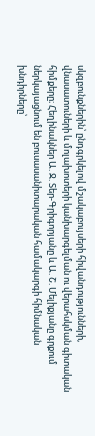սկզբունքներին՝ ընդգրկելով մշակաբույսերի հիվանդությունների, վնասատուների և մոլախոտերի կանխարգելման ու վերահսկման գիտական հիմքերը։ Հեղինակներ Ա. Ջ. Տեր-Գրիգորյանը և Ա. Շ. Մելիքյանը գրքում ներկայացնում են բուսասանիտարական համակարգի հիմնական խնդիրները՝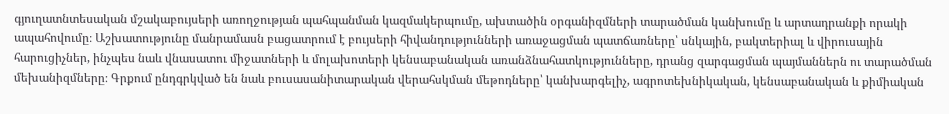գյուղատնտեսական մշակաբույսերի առողջության պահպանման կազմակերպումը, ախտածին օրգանիզմների տարածման կանխումը և արտադրանքի որակի ապահովումը։ Աշխատությունը մանրամասն բացատրում է բույսերի հիվանդությունների առաջացման պատճառները՝ սնկային, բակտերիալ և վիրուսային հարուցիչներ, ինչպես նաև վնասատու միջատների և մոլախոտերի կենսաբանական առանձնահատկությունները, դրանց զարգացման պայմաններն ու տարածման մեխանիզմները։ Գրքում ընդգրկված են նաև բուսասանիտարական վերահսկման մեթոդները՝ կանխարգելիչ, ագրոտեխնիկական, կենսաբանական և քիմիական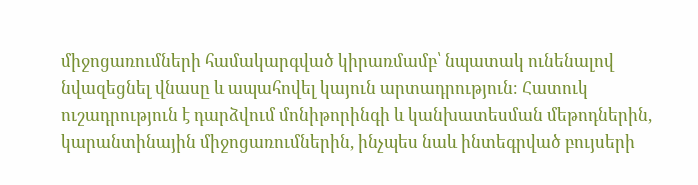միջոցառումների համակարգված կիրառմամբ՝ նպատակ ունենալով նվազեցնել վնասը և ապահովել կայուն արտադրություն։ Հատուկ ուշադրություն է դարձվում մոնիթորինգի և կանխատեսման մեթոդներին, կարանտինային միջոցառումներին, ինչպես նաև ինտեգրված բույսերի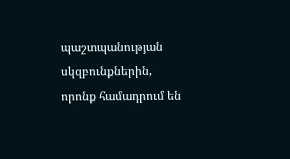պաշտպանության սկզբունքներին, որոնք համադրում են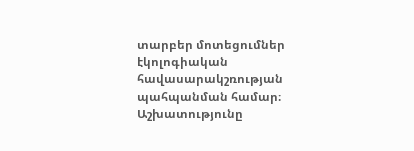տարբեր մոտեցումներ էկոլոգիական հավասարակշռության պահպանման համար։ Աշխատությունը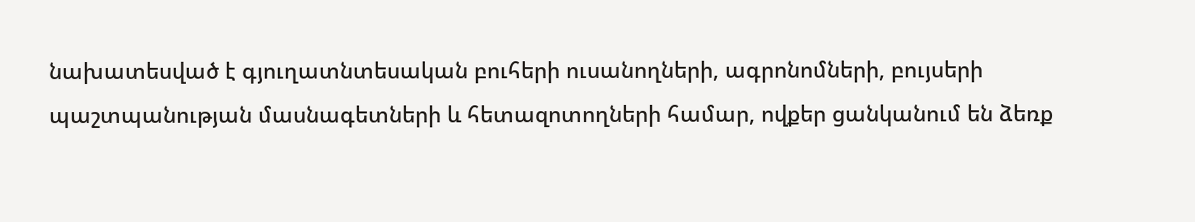նախատեսված է գյուղատնտեսական բուհերի ուսանողների, ագրոնոմների, բույսերի պաշտպանության մասնագետների և հետազոտողների համար, ովքեր ցանկանում են ձեռք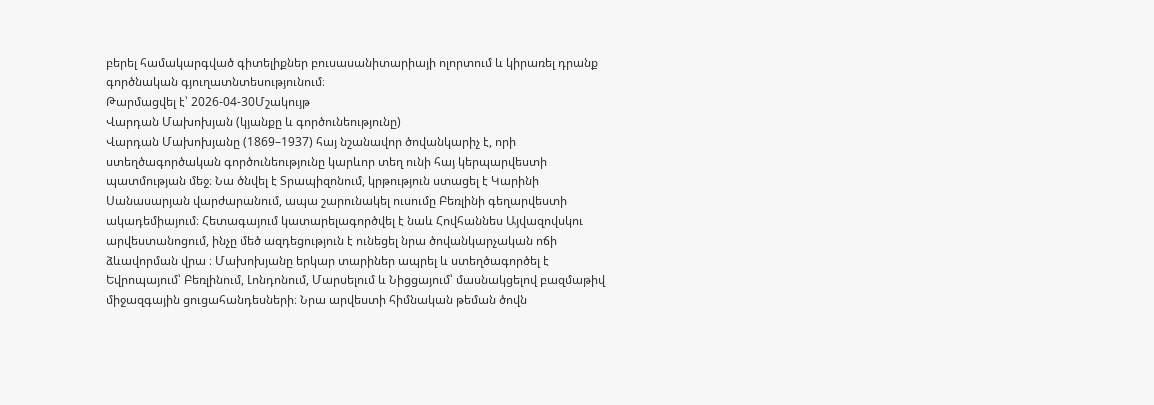բերել համակարգված գիտելիքներ բուսասանիտարիայի ոլորտում և կիրառել դրանք գործնական գյուղատնտեսությունում։
Թարմացվել է՝ 2026-04-30Մշակույթ
Վարդան Մախոխյան (կյանքը և գործունեությունը)
Վարդան Մախոխյանը (1869–1937) հայ նշանավոր ծովանկարիչ է, որի ստեղծագործական գործունեությունը կարևոր տեղ ունի հայ կերպարվեստի պատմության մեջ։ Նա ծնվել է Տրապիզոնում, կրթություն ստացել է Կարինի Սանասարյան վարժարանում, ապա շարունակել ուսումը Բեռլինի գեղարվեստի ակադեմիայում։ Հետագայում կատարելագործվել է նաև Հովհաննես Այվազովսկու արվեստանոցում, ինչը մեծ ազդեցություն է ունեցել նրա ծովանկարչական ոճի ձևավորման վրա ։ Մախոխյանը երկար տարիներ ապրել և ստեղծագործել է Եվրոպայում՝ Բեռլինում, Լոնդոնում, Մարսելում և Նիցցայում՝ մասնակցելով բազմաթիվ միջազգային ցուցահանդեսների։ Նրա արվեստի հիմնական թեման ծովն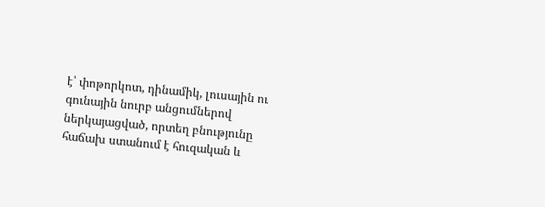է՝ փոթորկոտ, դինամիկ, լուսային ու գունային նուրբ անցումներով ներկայացված, որտեղ բնությունը հաճախ ստանում է հուզական և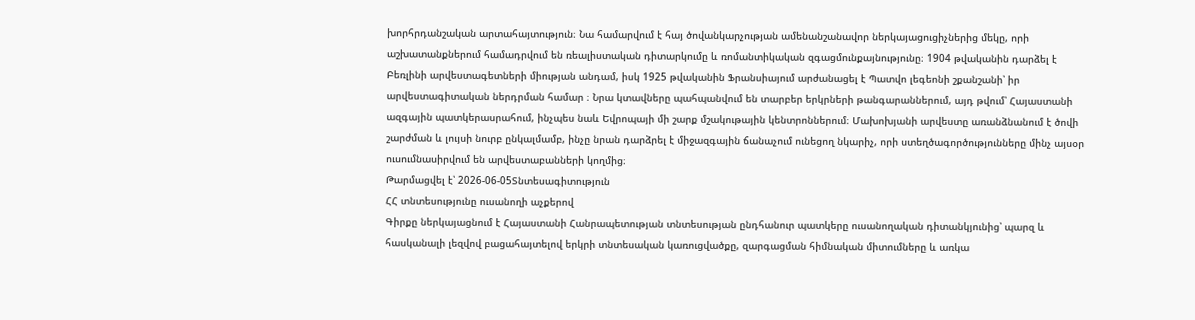խորհրդանշական արտահայտություն։ Նա համարվում է հայ ծովանկարչության ամենանշանավոր ներկայացուցիչներից մեկը, որի աշխատանքներում համադրվում են ռեալիստական դիտարկումը և ռոմանտիկական զգացմունքայնությունը։ 1904 թվականին դարձել է Բեռլինի արվեստագետների միության անդամ, իսկ 1925 թվականին Ֆրանսիայում արժանացել է Պատվո լեգեոնի շքանշանի՝ իր արվեստագիտական ներդրման համար ։ Նրա կտավները պահպանվում են տարբեր երկրների թանգարաններում, այդ թվում՝ Հայաստանի ազգային պատկերասրահում, ինչպես նաև Եվրոպայի մի շարք մշակութային կենտրոններում։ Մախոխյանի արվեստը առանձնանում է ծովի շարժման և լույսի նուրբ ընկալմամբ, ինչը նրան դարձրել է միջազգային ճանաչում ունեցող նկարիչ, որի ստեղծագործությունները մինչ այսօր ուսումնասիրվում են արվեստաբանների կողմից։
Թարմացվել է՝ 2026-06-05Տնտեսագիտություն
ՀՀ տնտեսությունը ուսանողի աչքերով
Գիրքը ներկայացնում է Հայաստանի Հանրապետության տնտեսության ընդհանուր պատկերը ուսանողական դիտանկյունից՝ պարզ և հասկանալի լեզվով բացահայտելով երկրի տնտեսական կառուցվածքը, զարգացման հիմնական միտումները և առկա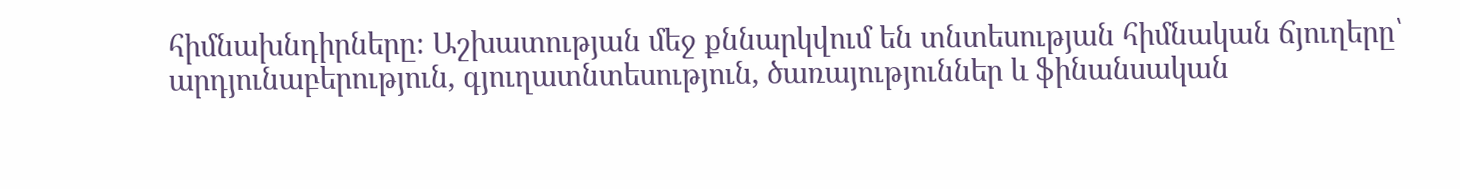հիմնախնդիրները։ Աշխատության մեջ քննարկվում են տնտեսության հիմնական ճյուղերը՝ արդյունաբերություն, գյուղատնտեսություն, ծառայություններ և ֆինանսական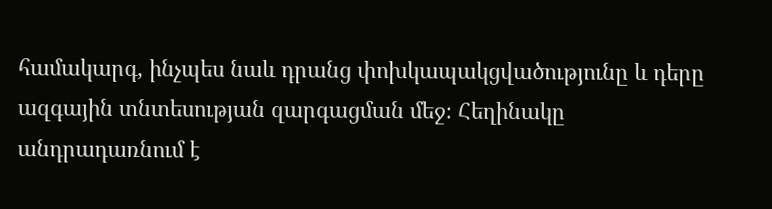համակարգ, ինչպես նաև դրանց փոխկապակցվածությունը և դերը ազգային տնտեսության զարգացման մեջ։ Հեղինակը անդրադառնում է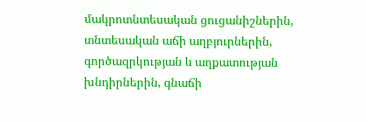մակրոտնտեսական ցուցանիշներին, տնտեսական աճի աղբյուրներին, գործազրկության և աղքատության խնդիրներին, գնաճի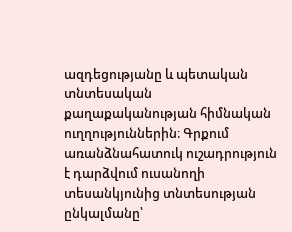ազդեցությանը և պետական տնտեսական քաղաքականության հիմնական ուղղություններին։ Գրքում առանձնահատուկ ուշադրություն է դարձվում ուսանողի տեսանկյունից տնտեսության ընկալմանը՝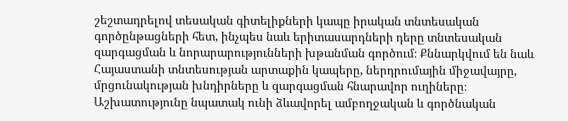շեշտադրելով տեսական գիտելիքների կապը իրական տնտեսական գործընթացների հետ, ինչպես նաև երիտասարդների դերը տնտեսական զարգացման և նորարարությունների խթանման գործում։ Քննարկվում են նաև Հայաստանի տնտեսության արտաքին կապերը, ներդրումային միջավայրը, մրցունակության խնդիրները և զարգացման հնարավոր ուղիները։ Աշխատությունը նպատակ ունի ձևավորել ամբողջական և գործնական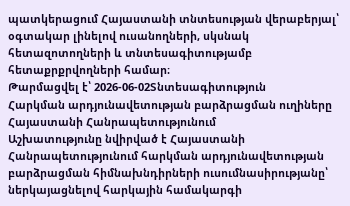պատկերացում Հայաստանի տնտեսության վերաբերյալ՝ օգտակար լինելով ուսանողների, սկսնակ հետազոտողների և տնտեսագիտությամբ հետաքրքրվողների համար։
Թարմացվել է՝ 2026-06-02Տնտեսագիտություն
Հարկման արդյունավետության բարձրացման ուղիները Հայաստանի Հանրապետությունում
Աշխատությունը նվիրված է Հայաստանի Հանրապետությունում հարկման արդյունավետության բարձրացման հիմնախնդիրների ուսումնասիրությանը՝ ներկայացնելով հարկային համակարգի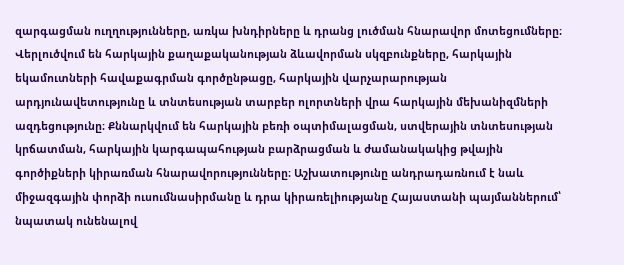զարգացման ուղղությունները, առկա խնդիրները և դրանց լուծման հնարավոր մոտեցումները։ Վերլուծվում են հարկային քաղաքականության ձևավորման սկզբունքները, հարկային եկամուտների հավաքագրման գործընթացը, հարկային վարչարարության արդյունավետությունը և տնտեսության տարբեր ոլորտների վրա հարկային մեխանիզմների ազդեցությունը։ Քննարկվում են հարկային բեռի օպտիմալացման, ստվերային տնտեսության կրճատման, հարկային կարգապահության բարձրացման և ժամանակակից թվային գործիքների կիրառման հնարավորությունները։ Աշխատությունը անդրադառնում է նաև միջազգային փորձի ուսումնասիրմանը և դրա կիրառելիությանը Հայաստանի պայմաններում՝ նպատակ ունենալով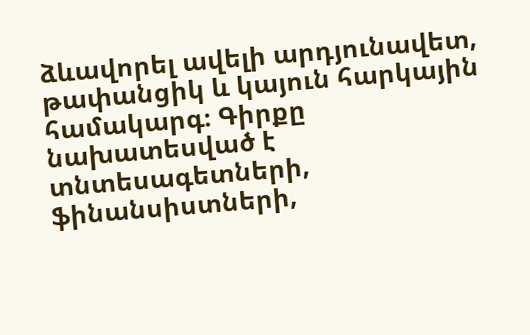ձևավորել ավելի արդյունավետ, թափանցիկ և կայուն հարկային համակարգ։ Գիրքը նախատեսված է տնտեսագետների, ֆինանսիստների,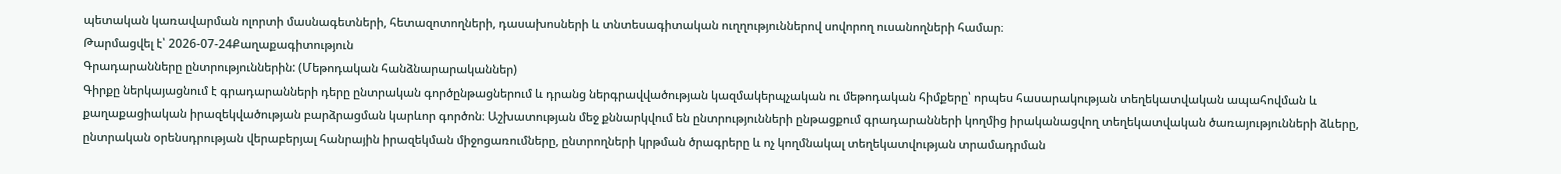պետական կառավարման ոլորտի մասնագետների, հետազոտողների, դասախոսների և տնտեսագիտական ուղղություններով սովորող ուսանողների համար։
Թարմացվել է՝ 2026-07-24Քաղաքագիտություն
Գրադարանները ընտրություններին: (Մեթոդական հանձնարարականներ)
Գիրքը ներկայացնում է գրադարանների դերը ընտրական գործընթացներում և դրանց ներգրավվածության կազմակերպչական ու մեթոդական հիմքերը՝ որպես հասարակության տեղեկատվական ապահովման և քաղաքացիական իրազեկվածության բարձրացման կարևոր գործոն։ Աշխատության մեջ քննարկվում են ընտրությունների ընթացքում գրադարանների կողմից իրականացվող տեղեկատվական ծառայությունների ձևերը, ընտրական օրենսդրության վերաբերյալ հանրային իրազեկման միջոցառումները, ընտրողների կրթման ծրագրերը և ոչ կողմնակալ տեղեկատվության տրամադրման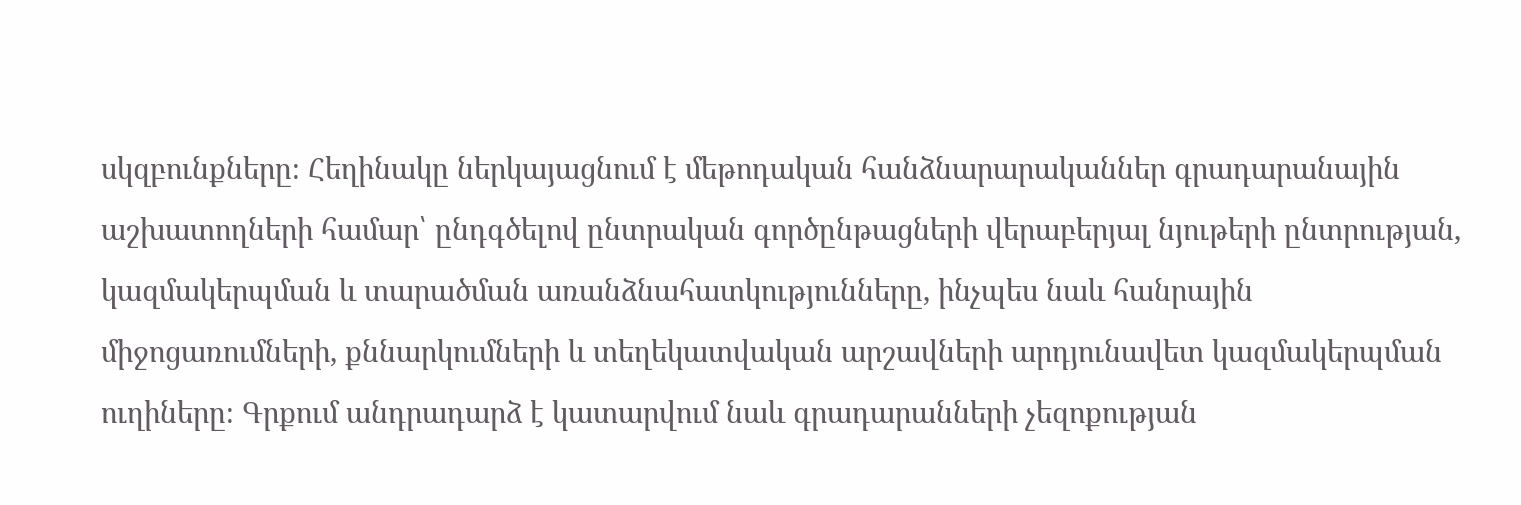սկզբունքները։ Հեղինակը ներկայացնում է մեթոդական հանձնարարականներ գրադարանային աշխատողների համար՝ ընդգծելով ընտրական գործընթացների վերաբերյալ նյութերի ընտրության, կազմակերպման և տարածման առանձնահատկությունները, ինչպես նաև հանրային միջոցառումների, քննարկումների և տեղեկատվական արշավների արդյունավետ կազմակերպման ուղիները։ Գրքում անդրադարձ է կատարվում նաև գրադարանների չեզոքության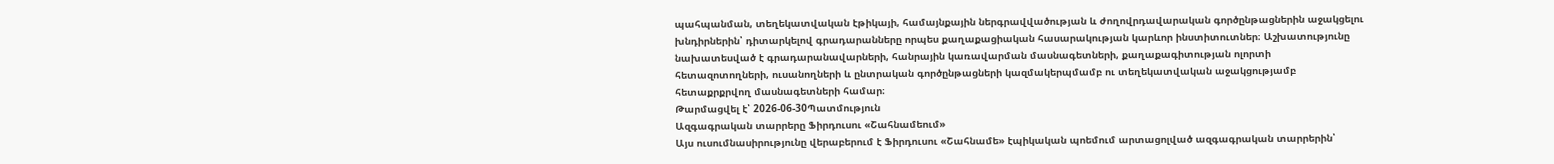պահպանման, տեղեկատվական էթիկայի, համայնքային ներգրավվածության և ժողովրդավարական գործընթացներին աջակցելու խնդիրներին՝ դիտարկելով գրադարանները որպես քաղաքացիական հասարակության կարևոր ինստիտուտներ։ Աշխատությունը նախատեսված է գրադարանավարների, հանրային կառավարման մասնագետների, քաղաքագիտության ոլորտի հետազոտողների, ուսանողների և ընտրական գործընթացների կազմակերպմամբ ու տեղեկատվական աջակցությամբ հետաքրքրվող մասնագետների համար։
Թարմացվել է՝ 2026-06-30Պատմություն
Ազգագրական տարրերը Ֆիրդուսու «Շահնամեում»
Այս ուսումնասիրությունը վերաբերում է Ֆիրդուսու «Շահնամե» էպիկական պոեմում արտացոլված ազգագրական տարրերին՝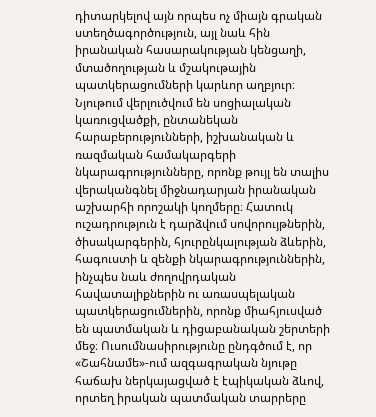դիտարկելով այն որպես ոչ միայն գրական ստեղծագործություն, այլ նաև հին իրանական հասարակության կենցաղի, մտածողության և մշակութային պատկերացումների կարևոր աղբյուր։ Նյութում վերլուծվում են սոցիալական կառուցվածքի, ընտանեկան հարաբերությունների, իշխանական և ռազմական համակարգերի նկարագրությունները, որոնք թույլ են տալիս վերականգնել միջնադարյան իրանական աշխարհի որոշակի կողմերը։ Հատուկ ուշադրություն է դարձվում սովորույթներին, ծիսակարգերին, հյուրընկալության ձևերին, հագուստի և զենքի նկարագրություններին, ինչպես նաև ժողովրդական հավատալիքներին ու առասպելական պատկերացումներին, որոնք միահյուսված են պատմական և դիցաբանական շերտերի մեջ։ Ուսումնասիրությունը ընդգծում է, որ «Շահնամե»-ում ազգագրական նյութը հաճախ ներկայացված է էպիկական ձևով, որտեղ իրական պատմական տարրերը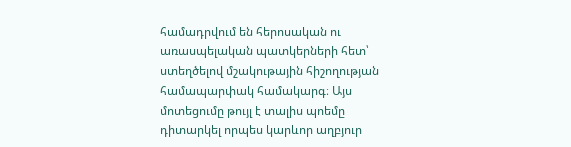համադրվում են հերոսական ու առասպելական պատկերների հետ՝ ստեղծելով մշակութային հիշողության համապարփակ համակարգ։ Այս մոտեցումը թույլ է տալիս պոեմը դիտարկել որպես կարևոր աղբյուր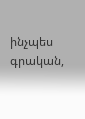ինչպես գրական,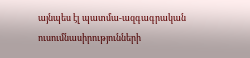այնպես էլ պատմա-ազգագրական ուսումնասիրությունների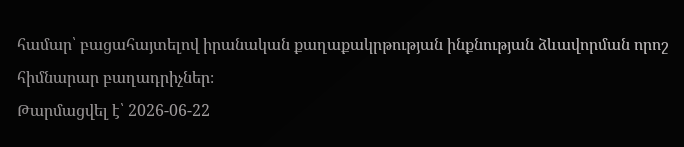համար՝ բացահայտելով իրանական քաղաքակրթության ինքնության ձևավորման որոշ հիմնարար բաղադրիչներ։
Թարմացվել է՝ 2026-06-22